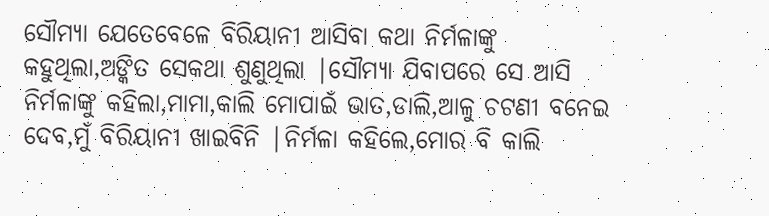ସୌମ୍ୟା ଯେତେବେଳେ ବିରିୟାନୀ ଆସିବା କଥା ନିର୍ମଳାଙ୍କୁ କହୁଥିଲା,ଅଙ୍କିତ ସେକଥା ଶୁଣୁଥିଲା |ସୌମ୍ୟା ଯିବାପରେ ସେ ଆସି ନିର୍ମଳାଙ୍କୁ କହିଲା,ମାମା,କାଲି ମୋପାଇଁ ଭାତ,ଡାଲି,ଆଳୁ ଚଟଣୀ ବନେଇ ଦେବ,ମୁଁ ବିରିୟାନୀ ଖାଇବିନି |ନିର୍ମଳା କହିଲେ,ମୋର ବି କାଲି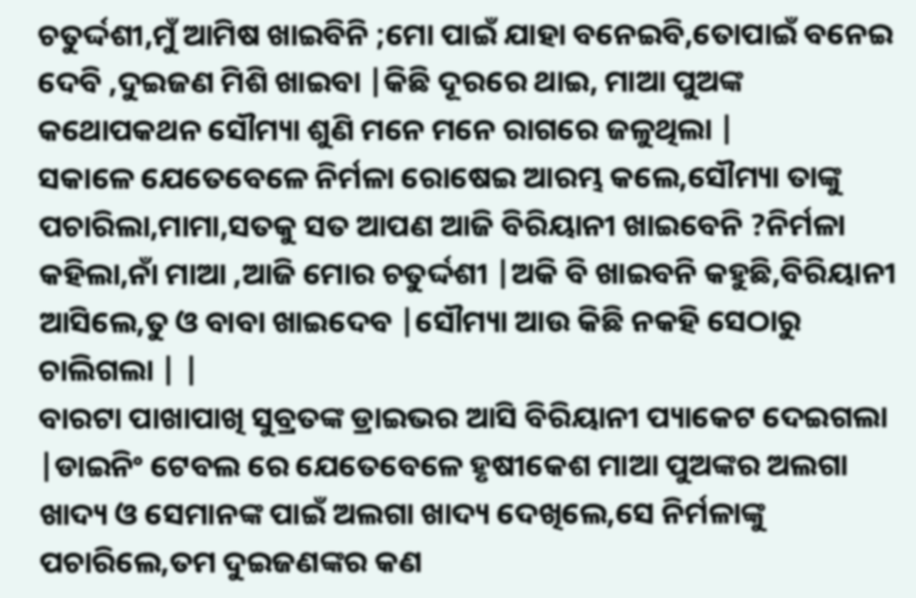ଚତୁର୍ଦ୍ଦଶୀ,ମୁଁ ଆମିଷ ଖାଇବିନି ;ମୋ ପାଇଁ ଯାହା ବନେଇବି,ତୋପାଇଁ ବନେଇ ଦେବି ,ଦୁଇଜଣ ମିଶି ଖାଇବା |କିଛି ଦୂରରେ ଥାଇ, ମାଆ ପୁଅଙ୍କ କଥୋପକଥନ ସୌମ୍ୟା ଶୁଣି ମନେ ମନେ ରାଗରେ ଜଳୁଥିଲା |
ସକାଳେ ଯେତେବେଳେ ନିର୍ମଳା ରୋଷେଇ ଆରମ୍ଭ କଲେ,ସୌମ୍ୟା ତାଙ୍କୁ ପଚାରିଲା,ମାମା,ସତକୁ ସତ ଆପଣ ଆଜି ବିରିୟାନୀ ଖାଇବେନି ?ନିର୍ମଳା କହିଲା,ନାଁ ମାଆ ,ଆଜି ମୋର ଚତୁର୍ଦ୍ଦଶୀ |ଅକି ବି ଖାଇବନି କହୁଛି,ବିରିୟାନୀ ଆସିଲେ,ତୁ ଓ ବାବା ଖାଇଦେବ |ସୌମ୍ୟା ଆଉ କିଛି ନକହି ସେଠାରୁ ଚାଲିଗଲା | |
ବାରଟା ପାଖାପାଖି ସୁବ୍ରତଙ୍କ ଡ୍ରାଇଭର ଆସି ବିରିୟାନୀ ପ୍ୟାକେଟ ଦେଇଗଲା |ଡାଇନିଂ ଟେବଲ ରେ ଯେତେବେଳେ ହୃଷୀକେଶ ମାଆ ପୁଅଙ୍କର ଅଲଗା ଖାଦ୍ୟ ଓ ସେମାନଙ୍କ ପାଇଁ ଅଲଗା ଖାଦ୍ୟ ଦେଖିଲେ,ସେ ନିର୍ମଳାଙ୍କୁ ପଚାରିଲେ,ତମ ଦୁଇଜଣଙ୍କର କଣ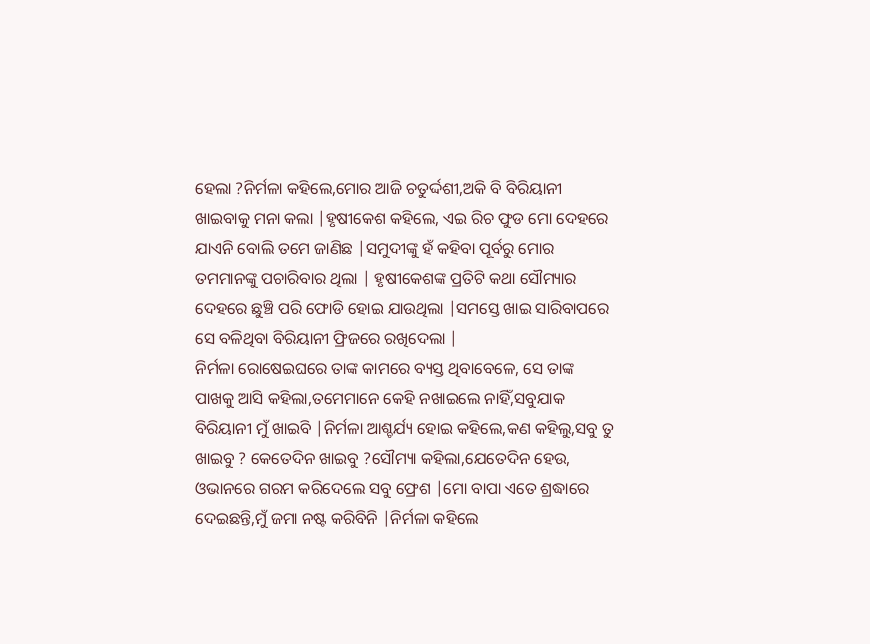ହେଲା ?ନିର୍ମଳା କହିଲେ,ମୋର ଆଜି ଚତୁର୍ଦ୍ଦଶୀ,ଅକି ବି ବିରିୟାନୀ ଖାଇବାକୁ ମନା କଲା |ହୃଷୀକେଶ କହିଲେ, ଏଇ ରିଚ ଫୁଡ ମୋ ଦେହରେ ଯାଏନି ବୋଲି ତମେ ଜାଣିଛ |ସମୁଦୀଙ୍କୁ ହଁ କହିବା ପୂର୍ବରୁ ମୋର ତମମାନଙ୍କୁ ପଚାରିବାର ଥିଲା | ହୃଷୀକେଶଙ୍କ ପ୍ରତିଟି କଥା ସୌମ୍ୟାର ଦେହରେ ଛୁଞ୍ଚି ପରି ଫୋଡି ହୋଇ ଯାଉଥିଲା |ସମସ୍ତେ ଖାଇ ସାରିବାପରେ ସେ ବଳିଥିବା ବିରିୟାନୀ ଫ୍ରିଜରେ ରଖିଦେଲା |
ନିର୍ମଳା ରୋଷେଇଘରେ ତାଙ୍କ କାମରେ ବ୍ୟସ୍ତ ଥିବାବେଳେ, ସେ ତାଙ୍କ ପାଖକୁ ଆସି କହିଲା,ତମେମାନେ କେହି ନଖାଇଲେ ନାହିଁ,ସବୁଯାକ ବିରିୟାନୀ ମୁଁ ଖାଇବି |ନିର୍ମଳା ଆଶ୍ଚର୍ଯ୍ୟ ହୋଇ କହିଲେ,କଣ କହିଲୁ,ସବୁ ତୁ ଖାଇବୁ ? କେତେଦିନ ଖାଇବୁ ?ସୌମ୍ୟା କହିଲା,ଯେତେଦିନ ହେଉ, ଓଭାନରେ ଗରମ କରିଦେଲେ ସବୁ ଫ୍ରେଶ |ମୋ ବାପା ଏତେ ଶ୍ରଦ୍ଧାରେ ଦେଇଛନ୍ତି,ମୁଁ ଜମା ନଷ୍ଟ କରିବିନି |ନିର୍ମଳା କହିଲେ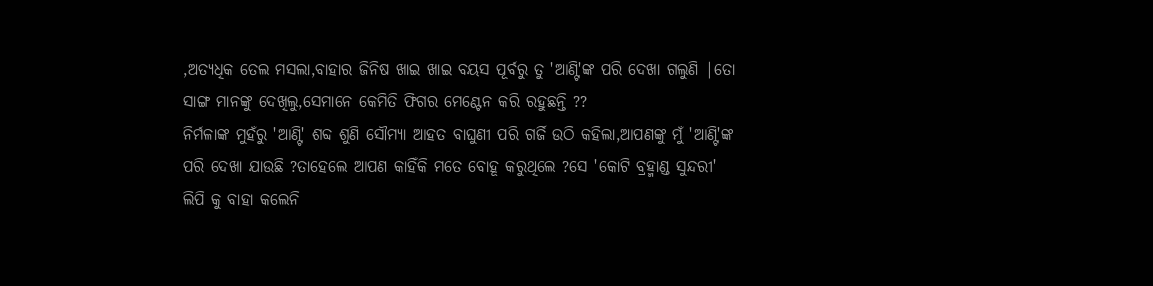,ଅତ୍ୟଧିକ ତେଲ ମସଲା,ବାହାର ଜିନିଷ ଖାଇ ଖାଇ ବୟସ ପୂର୍ବରୁ ତୁ 'ଆଣ୍ଟି'ଙ୍କ ପରି ଦେଖା ଗଲୁଣି |ତୋ ସାଙ୍ଗ ମାନଙ୍କୁ ଦେଖିଲୁ,ସେମାନେ କେମିତି ଫିଗର ମେଣ୍ଟେନ କରି ରହୁଛନ୍ତି ??
ନିର୍ମଳାଙ୍କ ମୁହଁରୁ 'ଆଣ୍ଟି' ଶବ୍ଦ ଶୁଣି ସୌମ୍ୟା ଆହତ ବାଘୁଣୀ ପରି ଗର୍ଜି ଉଠି କହିଲା,ଆପଣଙ୍କୁ ମୁଁ 'ଆଣ୍ଟି'ଙ୍କ ପରି ଦେଖା ଯାଉଛି ?ତାହେଲେ ଆପଣ କାହିଁକି ମତେ ବୋହୂ କରୁଥିଲେ ?ସେ 'କୋଟି ବ୍ରହ୍ମାଣ୍ଡ ସୁନ୍ଦରୀ' ଲିପି କୁ ବାହା କଲେନି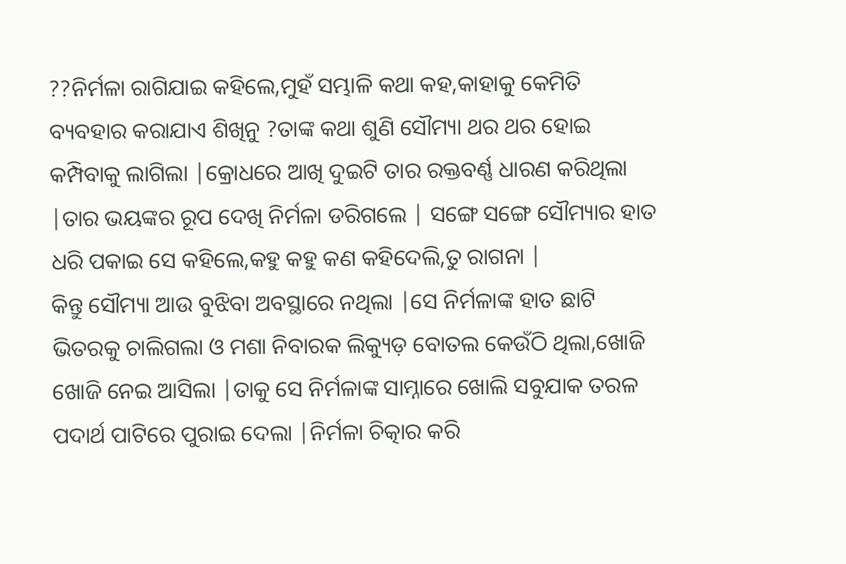??ନିର୍ମଳା ରାଗିଯାଇ କହିଲେ,ମୁହଁ ସମ୍ଭାଳି କଥା କହ,କାହାକୁ କେମିତି ବ୍ୟବହାର କରାଯାଏ ଶିଖିନୁ ?ତାଙ୍କ କଥା ଶୁଣି ସୌମ୍ୟା ଥର ଥର ହୋଇ କମ୍ପିବାକୁ ଲାଗିଲା |କ୍ରୋଧରେ ଆଖି ଦୁଇଟି ତାର ରକ୍ତବର୍ଣ୍ଣ ଧାରଣ କରିଥିଲା |ତାର ଭୟଙ୍କର ରୂପ ଦେଖି ନିର୍ମଳା ଡରିଗଲେ | ସଙ୍ଗେ ସଙ୍ଗେ ସୌମ୍ୟାର ହାତ ଧରି ପକାଇ ସେ କହିଲେ,କହୁ କହୁ କଣ କହିଦେଲି,ତୁ ରାଗନା |
କିନ୍ତୁ ସୌମ୍ୟା ଆଉ ବୁଝିବା ଅବସ୍ଥାରେ ନଥିଲା |ସେ ନିର୍ମଳାଙ୍କ ହାତ ଛାଟି ଭିତରକୁ ଚାଲିଗଲା ଓ ମଶା ନିବାରକ ଲିକ୍ୟୁଡ଼ ବୋତଲ କେଉଁଠି ଥିଲା,ଖୋଜି ଖୋଜି ନେଇ ଆସିଲା |ତାକୁ ସେ ନିର୍ମଳାଙ୍କ ସାମ୍ନାରେ ଖୋଲି ସବୁଯାକ ତରଳ ପଦାର୍ଥ ପାଟିରେ ପୁରାଇ ଦେଲା |ନିର୍ମଳା ଚିତ୍କାର କରି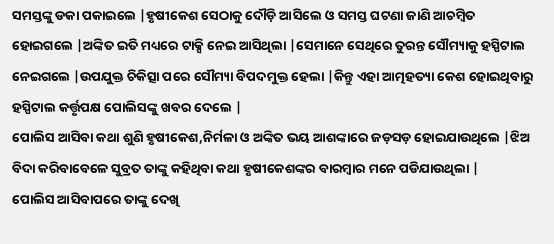ସମସ୍ତଙ୍କୁ ଡକା ପକାଇଲେ |ହୃଷୀକେଶ ସେଠାକୁ ଦୌଡ଼ି ଆସିଲେ ଓ ସମସ୍ତ ଘଟଣା ଜାଣି ଆଚମ୍ବିତ ହୋଇଗଲେ |ଅଙ୍କିତ ଇତି ମଧ୍ୟରେ ଟାକ୍ସି ନେଇ ଆସିଥିଲା |ସେମାନେ ସେଥିରେ ତୁରନ୍ତ ସୌମ୍ୟାକୁ ହସ୍ପିଟାଲ ନେଇଗଲେ |ଉପଯୁକ୍ତ ଚିକିତ୍ସା ପରେ ସୌମ୍ୟା ବିପଦମୁକ୍ତ ହେଲା |କିନ୍ତୁ ଏହା ଆତ୍ମହତ୍ୟା କେଶ ହୋଇଥିବାରୁ ହସ୍ପିଟାଲ କର୍ତ୍ତୃପକ୍ଷ ପୋଲିସଙ୍କୁ ଖବର ଦେଲେ |
ପୋଲିସ ଆସିବା କଥା ଶୁଣି ହୃଷୀକେଶ,ନିର୍ମଳା ଓ ଅଙ୍କିତ ଭୟ ଆଶଙ୍କାରେ ଜଡ଼ସଡ଼ ହୋଇଯାଉଥିଲେ |ଝିଅ ବିଦା କରିବାବେଳେ ସୁବ୍ରତ ତାଙ୍କୁ କହିଥିବା କଥା ହୃଷୀକେଶଙ୍କର ବାରମ୍ବାର ମନେ ପଡିଯାଉଥିଲା |
ପୋଲିସ ଆସିବାପରେ ତାଙ୍କୁ ଦେଖି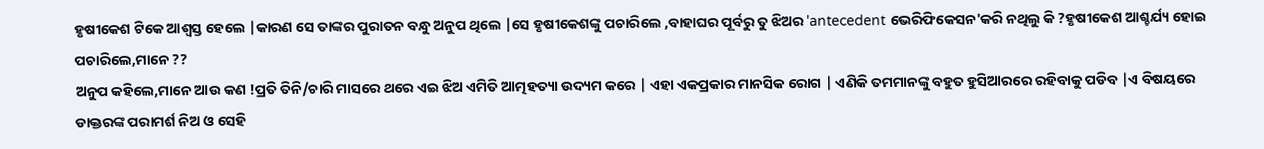ହୃଷୀକେଶ ଟିକେ ଆଶ୍ୱସ୍ତ ହେଲେ |କାରଣ ସେ ତାଙ୍କର ପୁରାତନ ବନ୍ଧୁ ଅନୁପ ଥିଲେ |ସେ ହୃଷୀକେଶଙ୍କୁ ପଚାରିଲେ ,ବାହାଘର ପୂର୍ବରୁ ତୁ ଝିଅର 'antecedent ଭେରିଫିକେସନ'କରି ନଥିଲୁ କି ?ହୃଷୀକେଶ ଆଶ୍ଚର୍ଯ୍ୟ ହୋଇ ପଚାରିଲେ,ମାନେ ??
ଅନୁପ କହିଲେ,ମାନେ ଆଉ କଣ !ପ୍ରତି ତିନି/ଚାରି ମାସରେ ଥରେ ଏଇ ଝିଅ ଏମିତି ଆତ୍ମହତ୍ୟା ଉଦ୍ୟମ କରେ | ଏହା ଏକପ୍ରକାର ମାନସିକ ରୋଗ | ଏଣିକି ତମମାନଙ୍କୁ ବହୁତ ହୁସିଆରରେ ରହିବାକୁ ପଡିବ |ଏ ବିଷୟରେ ଡାକ୍ତରଙ୍କ ପରାମର୍ଶ ନିଅ ଓ ସେହି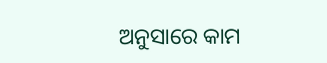ଅନୁସାରେ କାମ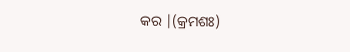କର |(କ୍ରମଶଃ)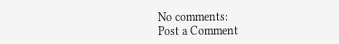No comments:
Post a Comment